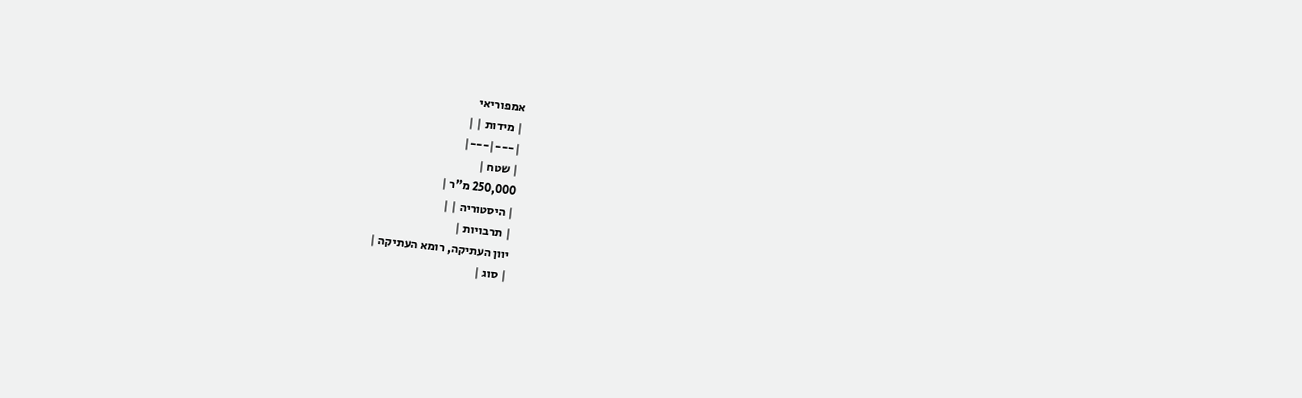אמפוריאי
| מידות | |
|---|---|
| שטח |
250,000 מ"ר |
| היסטוריה | |
| תרבויות |
יוון העתיקה, רומא העתיקה |
| סוג |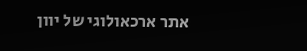אתר ארכאולוגי של יוון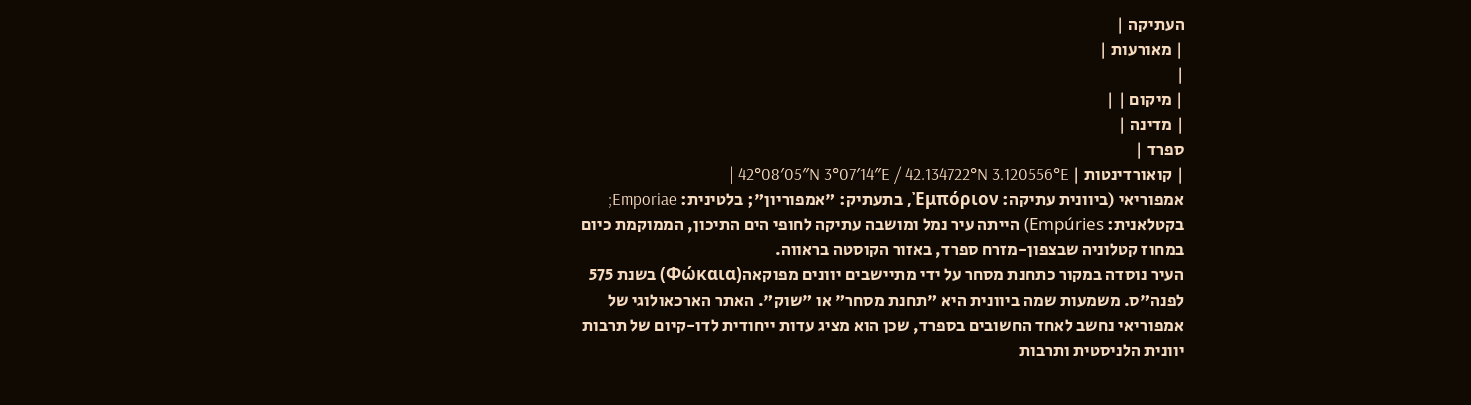העתיקה |
| מאורעות |
|
| מיקום | |
| מדינה |
ספרד |
| קואורדינטות | 42°08′05″N 3°07′14″E / 42.134722°N 3.120556°E |
אמפוריאי (ביוונית עתיקה: Ἐμπόριον, בתעתיק: "אמפוריון"; בלטינית: Emporiae; בקטלאנית: Empúries) הייתה עיר נמל ומושבה עתיקה לחופי הים התיכון, הממוקמת כיום במחוז קטלוניה שבצפון-מזרח ספרד, באזור הקוסטה בראווה.
העיר נוסדה במקור כתחנת מסחר על ידי מתיישבים יוונים מפוקאה(Φώκαια) בשנת 575 לפנה"ס. משמעות שמה ביוונית היא "תחנת מסחר" או "שוק". האתר הארכאולוגי של אמפוריאי נחשב לאחד החשובים בספרד, שכן הוא מציג עדות ייחודית לדו-קיום של תרבות יוונית הלניסטית ותרבות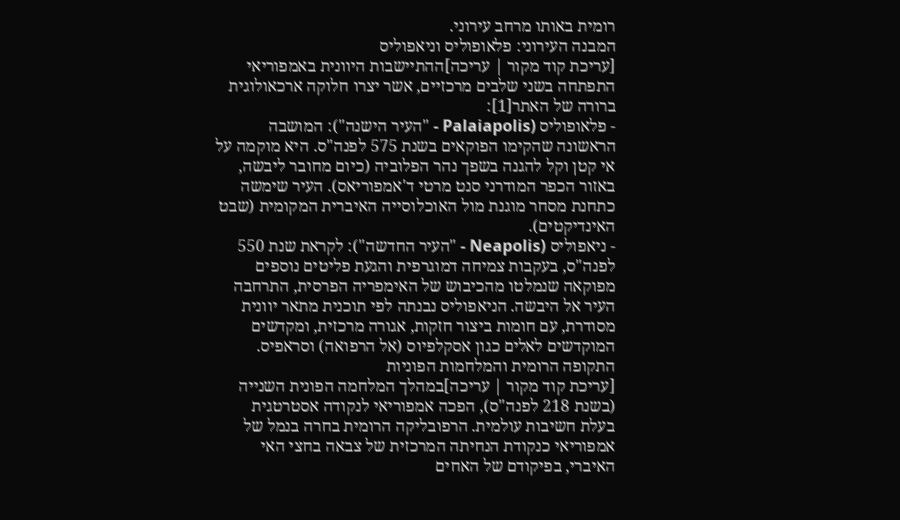רומית באותו מרחב עירוני.
המבנה העירוני: פלאופוליס וניאפוליס
[עריכת קוד מקור | עריכה]ההתיישבות היוונית באמפוריאי התפתחה בשני שלבים מרכזיים, אשר יצרו חלוקה ארכאולוגית ברורה של האתר[1]:
- פלאופוליס (Palaiapolis - "העיר הישנה"): המושבה הראשונה שהקימו הפוקאים בשנת 575 לפנה"ס. היא מוקמה על אי קטן וקל להגנה בשפך נהר הפלוביה (כיום מחובר ליבשה, באזור הכפר המודרני סנט מרטי ד'אמפוריאס). העיר שימשה כתחנת מסחר מוגנת מול האוכלוסייה האיברית המקומית (שבט האינדיקטים).
- ניאפוליס (Neapolis - "העיר החדשה"): לקראת שנת 550 לפנה"ס, בעקבות צמיחה דמוגרפית והגעת פליטים נוספים מפוקאה שנמלטו מהכיבוש של האימפריה הפרסית, התרחבה העיר אל היבשה. הניאפוליס נבנתה לפי תוכנית מתאר יוונית מסודרת, עם חומות ביצור חזקות, אגורה מרכזית, ומקדשים המוקדשים לאלים כגון אסקלפיוס (אל הרפואה) וסראפיס.
התקופה הרומית והמלחמות הפוניות
[עריכת קוד מקור | עריכה]במהלך המלחמה הפונית השנייה (בשנת 218 לפנה"ס), הפכה אמפוריאי לנקודה אסטרטגית בעלת חשיבות עולמית. הרפובליקה הרומית בחרה בנמל של אמפוריאי כנקודת הנחיתה המרכזית של צבאה בחצי האי האיברי, בפיקודם של האחים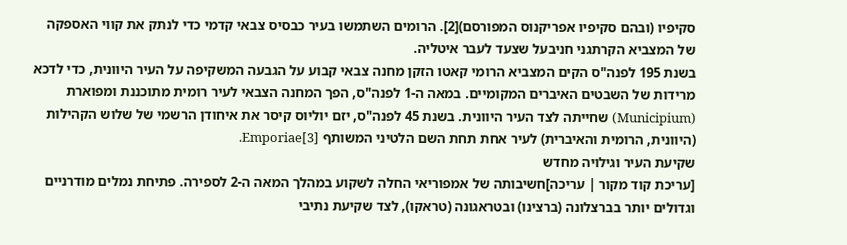סקיפיו (ובהם סקיפיו אפריקנוס המפורסם)[2]. הרומים השתמשו בעיר כבסיס צבאי קדמי כדי לנתק את קווי האספקה של המצביא הקרתגני חניבעל שצעד לעבר איטליה.
בשנת 195 לפנה"ס הקים המצביא הרומי קאטו הזקן מחנה צבאי קבוע על הגבעה המשקיפה על העיר היוונית, כדי לדכא מרידות של השבטים האיברים המקומיים. במאה ה-1 לפנה"ס, הפך המחנה הצבאי לעיר רומית מתוכננת ומפוארת (Municipium) שחייתה לצד העיר היוונית. בשנת 45 לפנה"ס, יזם יוליוס קיסר את איחודן הרשמי של שלוש הקהילות (היוונית, הרומית והאיברית) לעיר אחת תחת השם הלטיני המשותף Emporiae[3].
שקיעת העיר וגילויה מחדש
[עריכת קוד מקור | עריכה]חשיבותה של אמפוריאי החלה לשקוע במהלך המאה ה-2 לספירה. פתיחת נמלים מודרניים וגדולים יותר בברצלונה (ברצינו) ובטראגונה (טראקו), לצד שקיעת נתיבי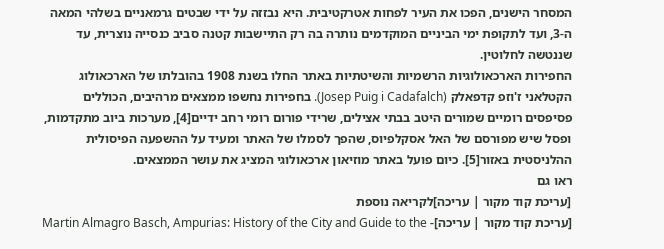המסחר הישנים, הפכו את העיר לפחות אטרקטיבית. היא נבזזה על ידי שבטים גרמאניים בשלהי המאה ה-3, ועד לתקופת ימי הביניים המוקדמים נותרה בה רק התיישבות קטנה סביב כנסייה נוצרית, עד שננטשה לחלוטין.
החפירות הארכאולוגיות הרשמיות והשיטתיות באתר החלו בשנת 1908 בהובלתו של הארכאולוג הקטלאני ז'וזפ קדפאלק (Josep Puig i Cadafalch). בחפירות נחשפו ממצאים מרהיבים, הכוללים פסיפסים רומיים שמורים היטב בבתי אצילים, שרידי פורום רומי רחב ידיים[4], מערכות ביוב מתקדמות, ופסל שיש מפורסם של האל אסקלפיוס, שהפך לסמלו של האתר ומעיד על ההשפעה הפיסולית ההלניסטית באזור[5]. כיום פועל באתר מוזיאון ארכאולוגי המציג את עושר הממצאים.
ראו גם
[עריכת קוד מקור | עריכה]לקריאה נוספת
[עריכת קוד מקור | עריכה]- Martin Almagro Basch, Ampurias: History of the City and Guide to the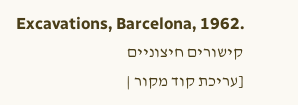Excavations, Barcelona, 1962.
קישורים חיצוניים
[עריכת קוד מקור |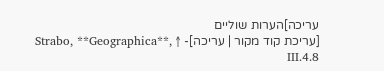עריכה]הערות שוליים
[עריכת קוד מקור | עריכה]- ↑ Strabo, **Geographica**, III.4.8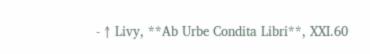- ↑ Livy, **Ab Urbe Condita Libri**, XXI.60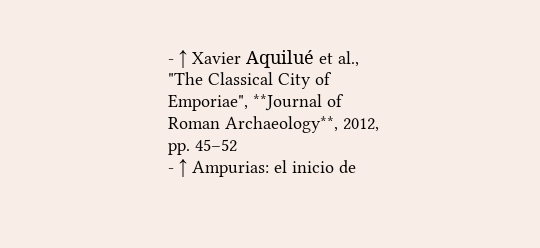- ↑ Xavier Aquilué et al., "The Classical City of Emporiae", **Journal of Roman Archaeology**, 2012, pp. 45–52
- ↑ Ampurias: el inicio de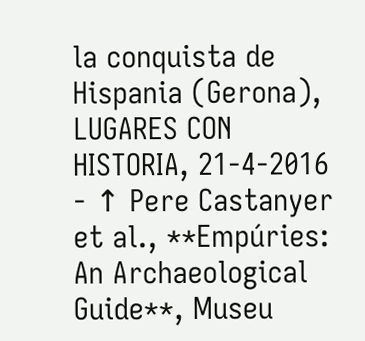la conquista de Hispania (Gerona), LUGARES CON HISTORIA, 21-4-2016
- ↑ Pere Castanyer et al., **Empúries: An Archaeological Guide**, Museu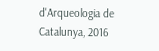d'Arqueologia de Catalunya, 2016